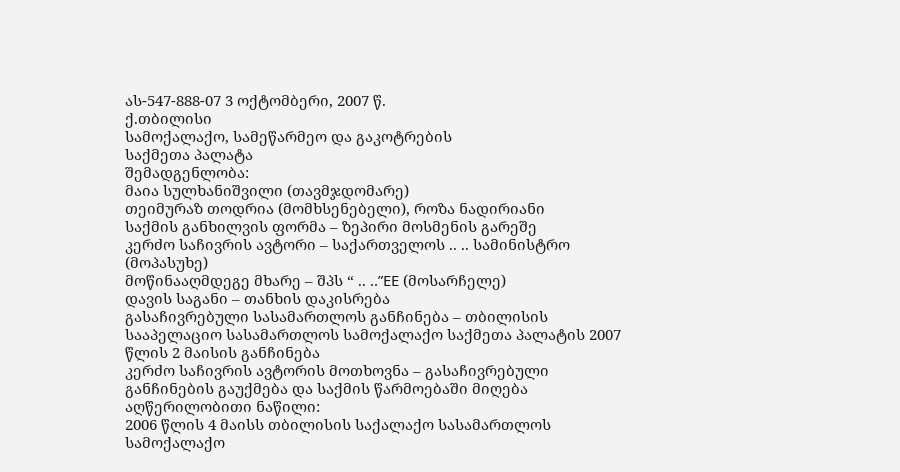ას-547-888-07 3 ოქტომბერი, 2007 წ.
ქ.თბილისი
სამოქალაქო, სამეწარმეო და გაკოტრების
საქმეთა პალატა
შემადგენლობა:
მაია სულხანიშვილი (თავმჯდომარე)
თეიმურაზ თოდრია (მომხსენებელი), როზა ნადირიანი
საქმის განხილვის ფორმა – ზეპირი მოსმენის გარეშე
კერძო საჩივრის ავტორი – საქართველოს .. .. სამინისტრო (მოპასუხე)
მოწინააღმდეგე მხარე – შპს “ .. ..”EE (მოსარჩელე)
დავის საგანი – თანხის დაკისრება
გასაჩივრებული სასამართლოს განჩინება – თბილისის სააპელაციო სასამართლოს სამოქალაქო საქმეთა პალატის 2007 წლის 2 მაისის განჩინება
კერძო საჩივრის ავტორის მოთხოვნა – გასაჩივრებული განჩინების გაუქმება და საქმის წარმოებაში მიღება
აღწერილობითი ნაწილი:
2006 წლის 4 მაისს თბილისის საქალაქო სასამართლოს სამოქალაქო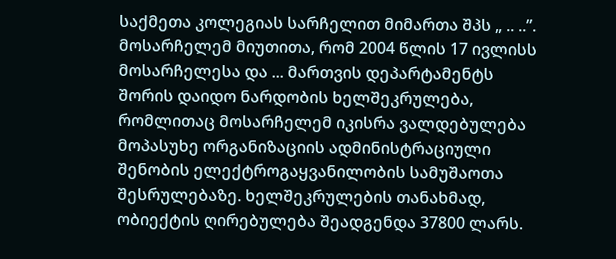საქმეთა კოლეგიას სარჩელით მიმართა შპს „ .. ..”.
მოსარჩელემ მიუთითა, რომ 2004 წლის 17 ივლისს მოსარჩელესა და ... მართვის დეპარტამენტს შორის დაიდო ნარდობის ხელშეკრულება, რომლითაც მოსარჩელემ იკისრა ვალდებულება მოპასუხე ორგანიზაციის ადმინისტრაციული შენობის ელექტროგაყვანილობის სამუშაოთა შესრულებაზე. ხელშეკრულების თანახმად, ობიექტის ღირებულება შეადგენდა 37800 ლარს.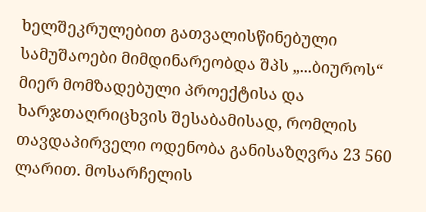ხელშეკრულებით გათვალისწინებული სამუშაოები მიმდინარეობდა შპს „...ბიუროს“ მიერ მომზადებული პროექტისა და ხარჯთაღრიცხვის შესაბამისად, რომლის თავდაპირველი ოდენობა განისაზღვრა 23 560 ლარით. მოსარჩელის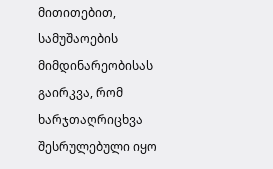მითითებით, სამუშაოების მიმდინარეობისას გაირკვა, რომ ხარჯთაღრიცხვა შესრულებული იყო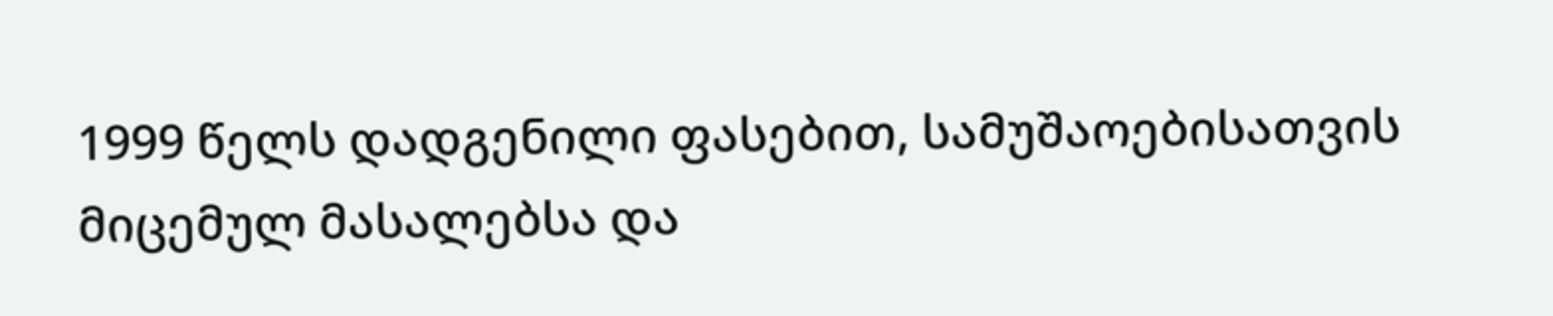1999 წელს დადგენილი ფასებით, სამუშაოებისათვის მიცემულ მასალებსა და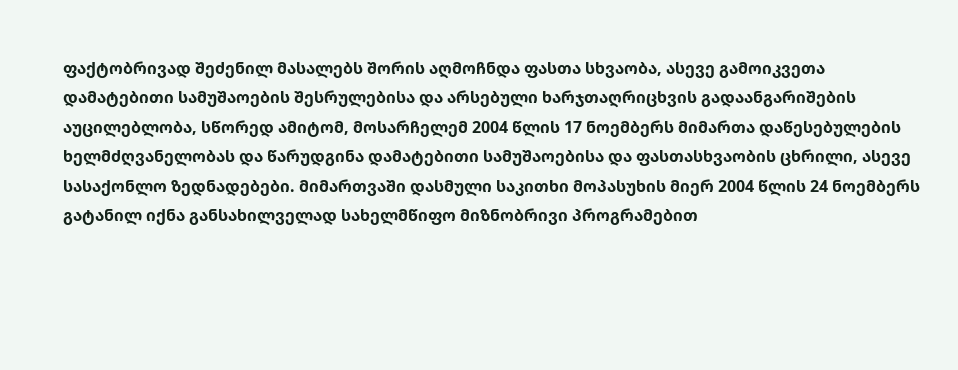ფაქტობრივად შეძენილ მასალებს შორის აღმოჩნდა ფასთა სხვაობა, ასევე გამოიკვეთა დამატებითი სამუშაოების შესრულებისა და არსებული ხარჯთაღრიცხვის გადაანგარიშების აუცილებლობა, სწორედ ამიტომ, მოსარჩელემ 2004 წლის 17 ნოემბერს მიმართა დაწესებულების ხელმძღვანელობას და წარუდგინა დამატებითი სამუშაოებისა და ფასთასხვაობის ცხრილი, ასევე სასაქონლო ზედნადებები. მიმართვაში დასმული საკითხი მოპასუხის მიერ 2004 წლის 24 ნოემბერს გატანილ იქნა განსახილველად სახელმწიფო მიზნობრივი პროგრამებით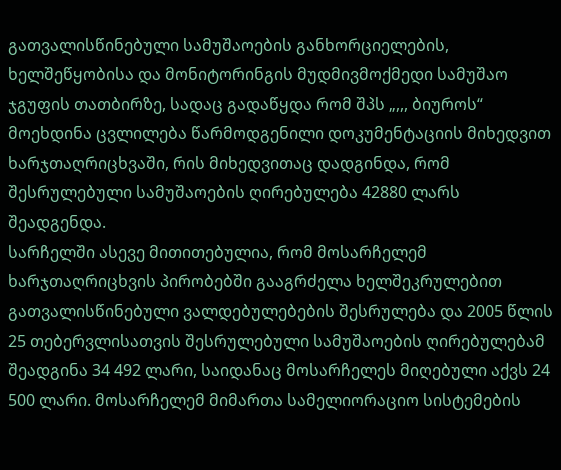გათვალისწინებული სამუშაოების განხორციელების, ხელშეწყობისა და მონიტორინგის მუდმივმოქმედი სამუშაო ჯგუფის თათბირზე, სადაც გადაწყდა რომ შპს „,,, ბიუროს“ მოეხდინა ცვლილება წარმოდგენილი დოკუმენტაციის მიხედვით ხარჯთაღრიცხვაში, რის მიხედვითაც დადგინდა, რომ შესრულებული სამუშაოების ღირებულება 42880 ლარს შეადგენდა.
სარჩელში ასევე მითითებულია, რომ მოსარჩელემ ხარჯთაღრიცხვის პირობებში გააგრძელა ხელშეკრულებით გათვალისწინებული ვალდებულებების შესრულება და 2005 წლის 25 თებერვლისათვის შესრულებული სამუშაოების ღირებულებამ შეადგინა 34 492 ლარი, საიდანაც მოსარჩელეს მიღებული აქვს 24 500 ლარი. მოსარჩელემ მიმართა სამელიორაციო სისტემების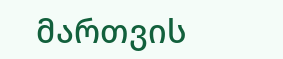მართვის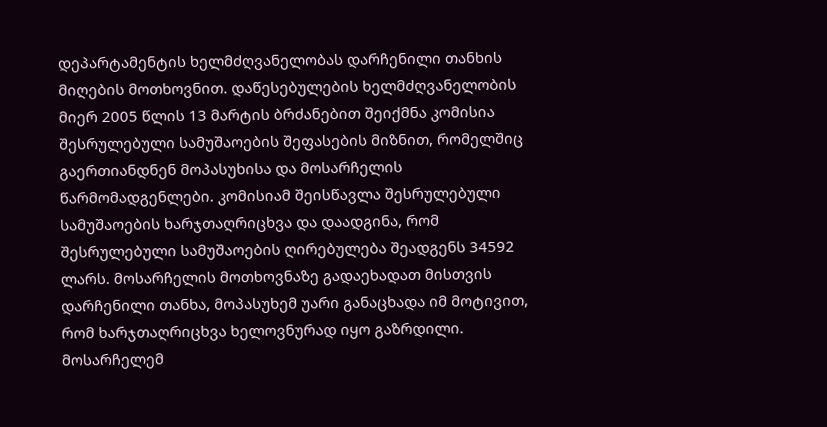დეპარტამენტის ხელმძღვანელობას დარჩენილი თანხის მიღების მოთხოვნით. დაწესებულების ხელმძღვანელობის მიერ 2005 წლის 13 მარტის ბრძანებით შეიქმნა კომისია შესრულებული სამუშაოების შეფასების მიზნით, რომელშიც გაერთიანდნენ მოპასუხისა და მოსარჩელის წარმომადგენლები. კომისიამ შეისწავლა შესრულებული სამუშაოების ხარჯთაღრიცხვა და დაადგინა, რომ შესრულებული სამუშაოების ღირებულება შეადგენს 34592 ლარს. მოსარჩელის მოთხოვნაზე გადაეხადათ მისთვის დარჩენილი თანხა, მოპასუხემ უარი განაცხადა იმ მოტივით, რომ ხარჯთაღრიცხვა ხელოვნურად იყო გაზრდილი.
მოსარჩელემ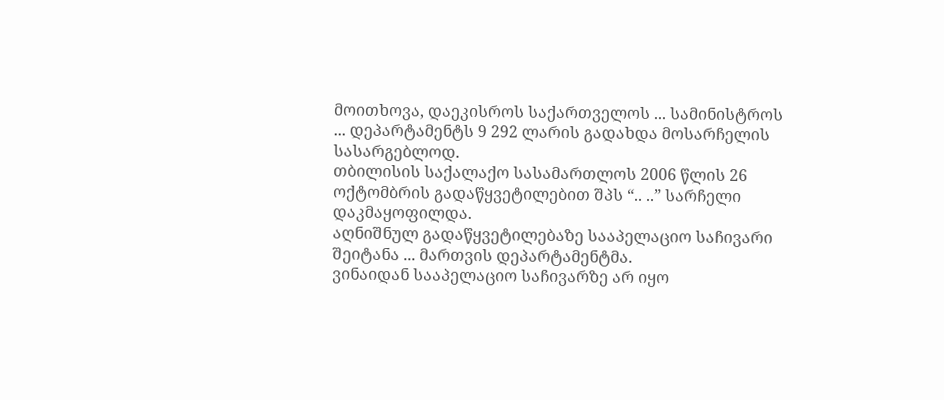მოითხოვა, დაეკისროს საქართველოს ... სამინისტროს ... დეპარტამენტს 9 292 ლარის გადახდა მოსარჩელის სასარგებლოდ.
თბილისის საქალაქო სასამართლოს 2006 წლის 26 ოქტომბრის გადაწყვეტილებით შპს “.. ..” სარჩელი დაკმაყოფილდა.
აღნიშნულ გადაწყვეტილებაზე სააპელაციო საჩივარი შეიტანა ... მართვის დეპარტამენტმა.
ვინაიდან სააპელაციო საჩივარზე არ იყო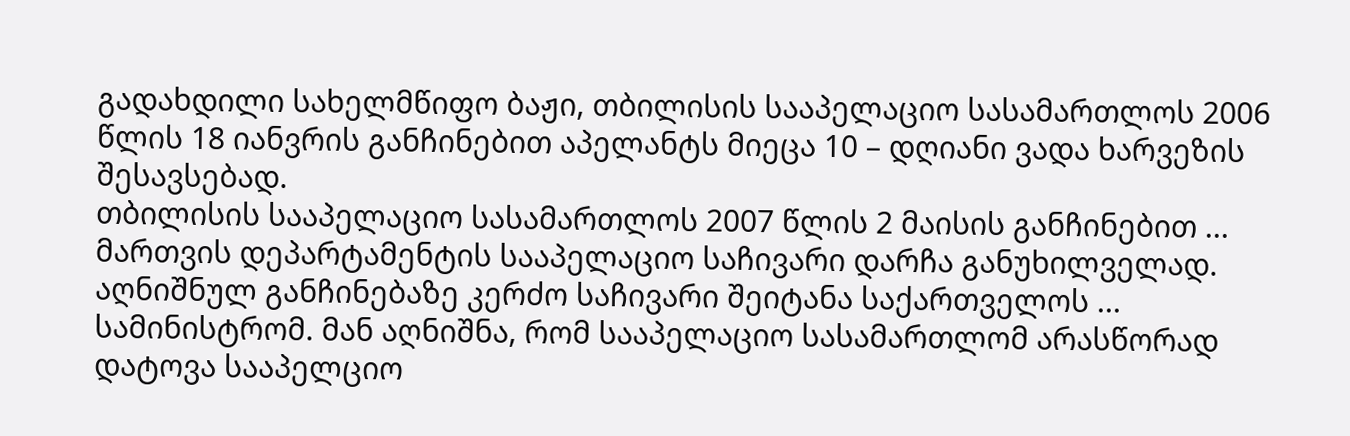გადახდილი სახელმწიფო ბაჟი, თბილისის სააპელაციო სასამართლოს 2006 წლის 18 იანვრის განჩინებით აპელანტს მიეცა 10 – დღიანი ვადა ხარვეზის შესავსებად.
თბილისის სააპელაციო სასამართლოს 2007 წლის 2 მაისის განჩინებით ... მართვის დეპარტამენტის სააპელაციო საჩივარი დარჩა განუხილველად.
აღნიშნულ განჩინებაზე კერძო საჩივარი შეიტანა საქართველოს ... სამინისტრომ. მან აღნიშნა, რომ სააპელაციო სასამართლომ არასწორად დატოვა სააპელციო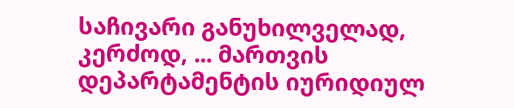საჩივარი განუხილველად, კერძოდ, ... მართვის დეპარტამენტის იურიდიულ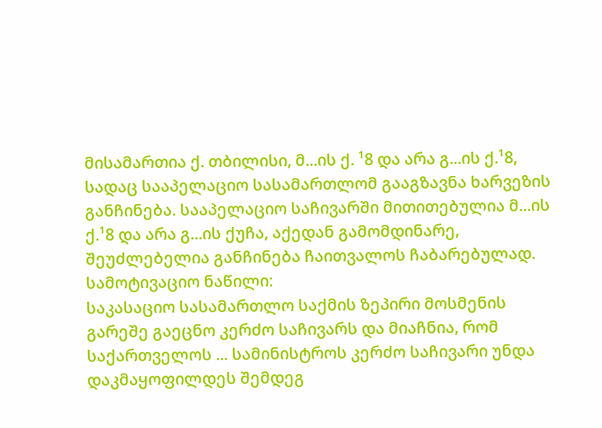მისამართია ქ. თბილისი, მ...ის ქ. ¹8 და არა გ...ის ქ.¹8, სადაც სააპელაციო სასამართლომ გააგზავნა ხარვეზის განჩინება. სააპელაციო საჩივარში მითითებულია მ...ის ქ.¹8 და არა გ...ის ქუჩა, აქედან გამომდინარე, შეუძლებელია განჩინება ჩაითვალოს ჩაბარებულად.
სამოტივაციო ნაწილი:
საკასაციო სასამართლო საქმის ზეპირი მოსმენის გარეშე გაეცნო კერძო საჩივარს და მიაჩნია, რომ საქართველოს ... სამინისტროს კერძო საჩივარი უნდა დაკმაყოფილდეს შემდეგ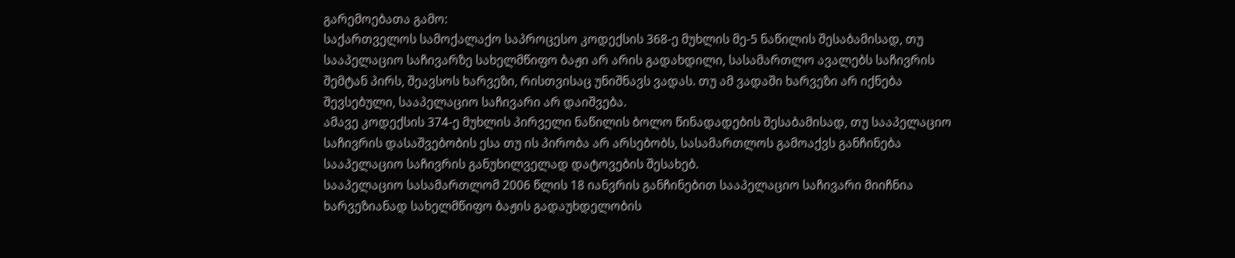გარემოებათა გამო:
საქართველოს სამოქალაქო საპროცესო კოდექსის 368-ე მუხლის მე-5 ნაწილის შესაბამისად, თუ სააპელაციო საჩივარზე სახელმწიფო ბაჟი არ არის გადახდილი, სასამართლო ავალებს საჩივრის შემტან პირს, შეავსოს ხარვეზი, რისთვისაც უნიშნავს ვადას. თუ ამ ვადაში ხარვეზი არ იქნება შევსებული, სააპელაციო საჩივარი არ დაიშვება.
ამავე კოდექსის 374-ე მუხლის პირველი ნაწილის ბოლო წინადადების შესაბამისად, თუ სააპელაციო საჩივრის დასაშვებობის ესა თუ ის პირობა არ არსებობს, სასამართლოს გამოაქვს განჩინება სააპელაციო საჩივრის განუხილველად დატოვების შესახებ.
სააპელაციო სასამართლომ 2006 წლის 18 იანვრის განჩინებით სააპელაციო საჩივარი მიიჩნია ხარვეზიანად სახელმწიფო ბაჟის გადაუხდელობის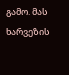გამო. მას ხარვეზის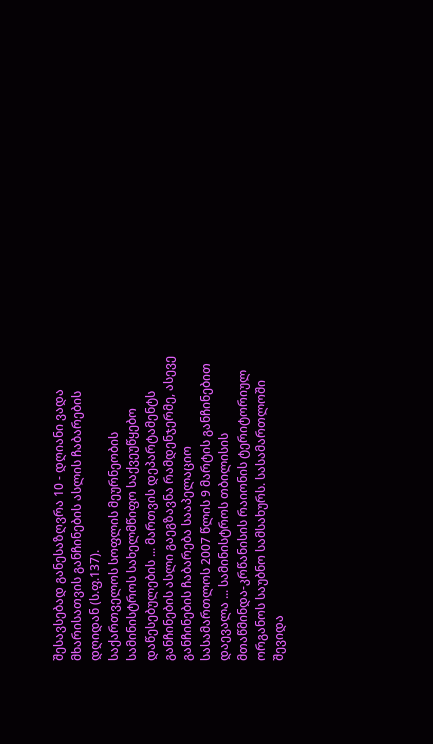შესავსებად განესაზღვრა 10 - დღიანი ვადა მხარისათვის განჩინების ასლის ჩაბარების დღიდან (ს.ფ.137).
საქართველოს სოფლის მეურნეობის სამინისტროს სახელმწიფო საქვეუწყებო დაწესებულების ... მართვის დეპარტამენტს განჩინების ასლი გაეგზავნა რამდენჯერმე, ასევე განჩინების ჩაბარება სააპელაციო სასამართლოს 2007 წლის 9 მარტის განჩინებით დაევალა ... სამინისტროს თბილისის მთაწმინდა-კრწანისის რაიონის ტერიტორიულ ორგანოს საუბნო სამსახურს. სასამართლოში შევიდა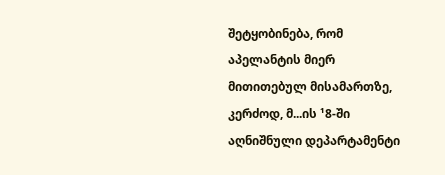შეტყობინება, რომ აპელანტის მიერ მითითებულ მისამართზე, კერძოდ, მ...ის ¹8-ში აღნიშნული დეპარტამენტი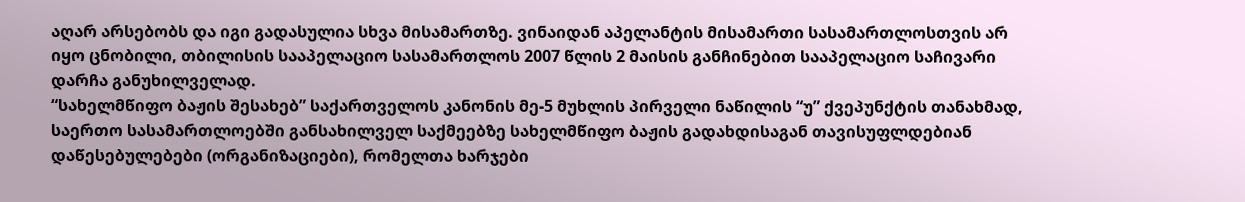აღარ არსებობს და იგი გადასულია სხვა მისამართზე. ვინაიდან აპელანტის მისამართი სასამართლოსთვის არ იყო ცნობილი, თბილისის სააპელაციო სასამართლოს 2007 წლის 2 მაისის განჩინებით სააპელაციო საჩივარი დარჩა განუხილველად.
“სახელმწიფო ბაჟის შესახებ” საქართველოს კანონის მე-5 მუხლის პირველი ნაწილის “უ” ქვეპუნქტის თანახმად, საერთო სასამართლოებში განსახილველ საქმეებზე სახელმწიფო ბაჟის გადახდისაგან თავისუფლდებიან დაწესებულებები (ორგანიზაციები), რომელთა ხარჯები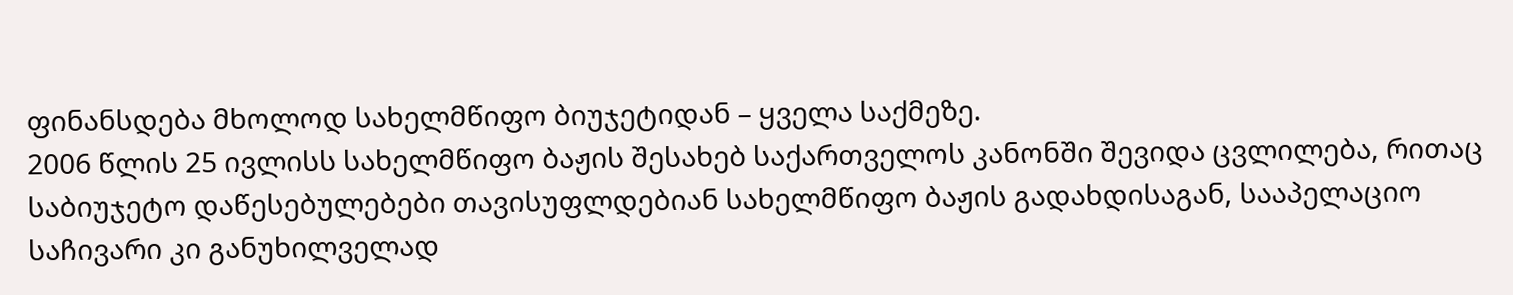ფინანსდება მხოლოდ სახელმწიფო ბიუჯეტიდან – ყველა საქმეზე.
2006 წლის 25 ივლისს სახელმწიფო ბაჟის შესახებ საქართველოს კანონში შევიდა ცვლილება, რითაც საბიუჯეტო დაწესებულებები თავისუფლდებიან სახელმწიფო ბაჟის გადახდისაგან, სააპელაციო საჩივარი კი განუხილველად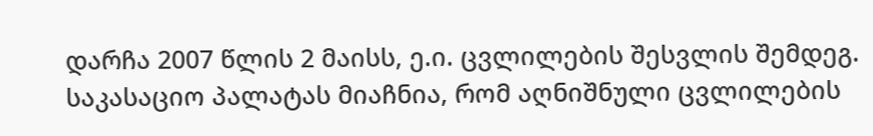დარჩა 2007 წლის 2 მაისს, ე.ი. ცვლილების შესვლის შემდეგ. საკასაციო პალატას მიაჩნია, რომ აღნიშნული ცვლილების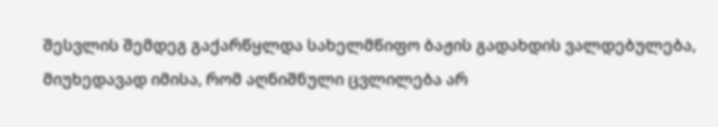შესვლის შემდეგ გაქარწყლდა სახელმწიფო ბაჟის გადახდის ვალდებულება, მიუხედავად იმისა, რომ აღნიშნული ცვლილება არ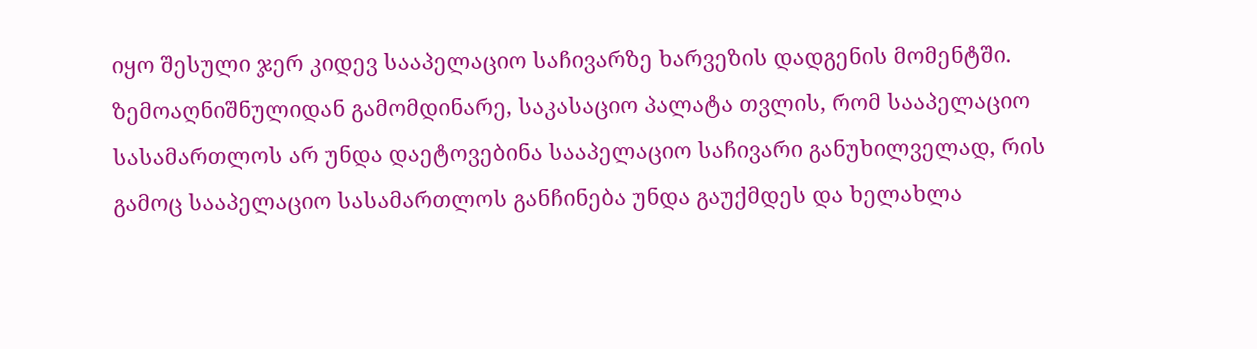იყო შესული ჯერ კიდევ სააპელაციო საჩივარზე ხარვეზის დადგენის მომენტში.
ზემოაღნიშნულიდან გამომდინარე, საკასაციო პალატა თვლის, რომ სააპელაციო სასამართლოს არ უნდა დაეტოვებინა სააპელაციო საჩივარი განუხილველად, რის გამოც სააპელაციო სასამართლოს განჩინება უნდა გაუქმდეს და ხელახლა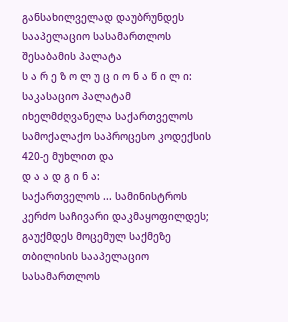განსახილველად დაუბრუნდეს სააპელაციო სასამართლოს შესაბამის პალატა
ს ა რ ე ზ ო ლ უ ც ი ო ნ ა წ ი ლ ი:
საკასაციო პალატამ იხელმძღვანელა საქართველოს სამოქალაქო საპროცესო კოდექსის 420-ე მუხლით და
დ ა ა დ გ ი ნ ა:
საქართველოს ... სამინისტროს კერძო საჩივარი დაკმაყოფილდეს;
გაუქმდეს მოცემულ საქმეზე თბილისის სააპელაციო სასამართლოს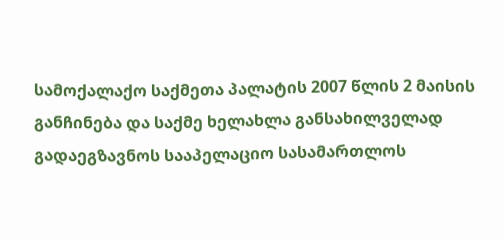სამოქალაქო საქმეთა პალატის 2007 წლის 2 მაისის განჩინება და საქმე ხელახლა განსახილველად გადაეგზავნოს სააპელაციო სასამართლოს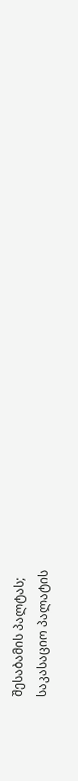შესაბამის პალტას;
საკასაციო პალატის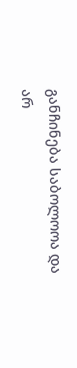განჩინება საბოლოოა და არ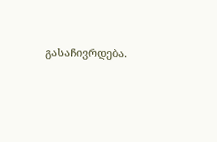გასაჩივრდება.